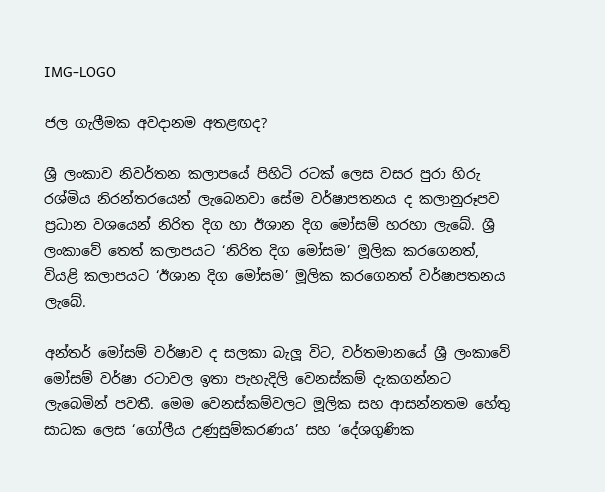IMG-LOGO

ජල ගැලීමක අවදානම අතළඟද?

ශ්‍රී ලංකාව නිවර්තන කලාපයේ පිහිටි රටක් ලෙස වසර පුරා හිරු රශ්මිය නිරන්තරයෙන් ලැබෙනවා සේම වර්ෂාපතනය ද කලානුරූපව ප්‍රධාන වශයෙන් නිරිත දිග හා ඊශාන දිග මෝසම් හරහා ලැබේ. ශ්‍රී ලංකාවේ තෙත් කලාපයට ‘නිරිත දිග මෝසම’ මූලික කරගෙනත්, වියළි කලාපයට ‘ඊශාන දිග මෝසම’ මූලික කරගෙනත් වර්ෂාපතනය ලැබේ.

අන්තර් මෝසම් වර්ෂාව ද සලකා බැලූ විට, වර්තමානයේ ශ්‍රී ලංකාවේ මෝසම් වර්ෂා රටාවල ඉතා පැහැදිලි වෙනස්කම් දැකගන්නට ලැබෙමින් පවතී. මෙම වෙනස්කම්වලට මූලික සහ ආසන්නතම හේතු සාධක ලෙස ‘ගෝලීය උණුසුම්කරණය’ සහ ‘දේශගුණික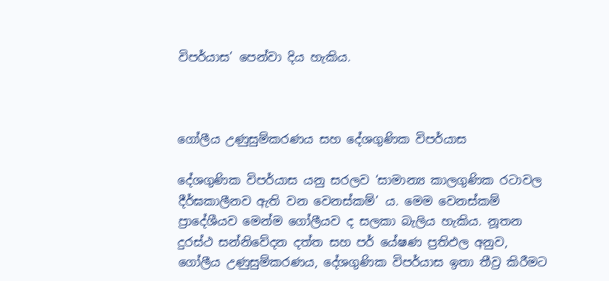විපර්යාස’ පෙන්වා දිය හැකිය.



ගෝලීය උණුසුම්කරණය සහ දේශගුණික විපර්යාස

දේශගුණික විපර්යාස යනු සරලව ‘සාමාන්‍ය කාලගුණික රටාවල දීර්ඝකාලීනව ඇති වන වෙනස්කම්’ ය. මෙම වෙනස්කම් ප්‍රාදේශීයව මෙන්ම ගෝලීයව ද සලකා බැලිය හැකිය. නූතන දුරස්ථ සන්නිවේදන දත්ත සහ පර් යේෂණ ප්‍රතිඵල අනුව, ගෝලීය උණුසුම්කරණය, දේශගුණික විපර්යාස ඉතා තීව්‍ර කිරීමට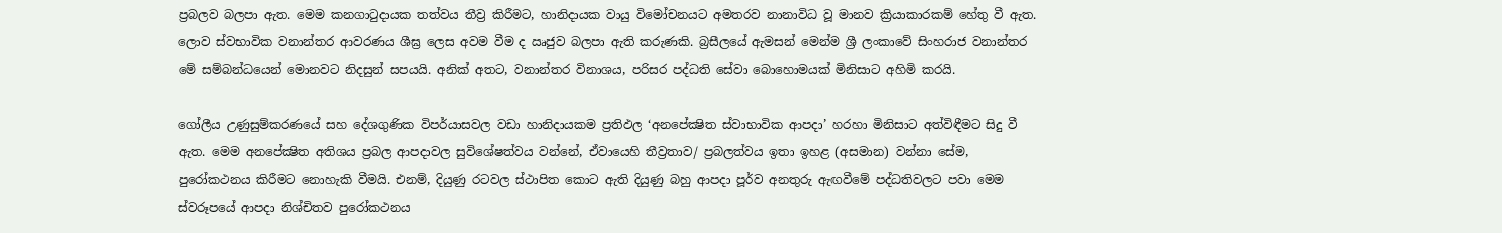ප්‍රබලව බලපා ඇත. මෙම කනගාටුදායක තත්වය තීව්‍ර කිරීමට, හානිදායක වායු විමෝචනයට අමතරව නානාවිධ වූ මානව ක්‍රියාකාරකම් හේතු වී ඇත. ලොව ස්වභාවික වනාන්තර ආවරණය ශීඝ්‍ර ලෙස අවම වීම ද ඍජුව බලපා ඇති කරුණකි. බ්‍රසීලයේ ඇමසන් මෙන්ම ශ්‍රී ලංකාවේ සිංහරාජ වනාන්තර මේ සම්බන්ධයෙන් මොනවට නිදසුන් සපයයි. අනික් අතට, වනාන්තර විනාශය, පරිසර පද්ධති සේවා බොහොමයක් මිනිසාට අහිමි කරයි.

ගෝලීය උණුසුම්කරණයේ සහ දේශගුණික විපර්යාසවල වඩා හානිදායකම ප්‍රතිඵල ‘අනපේක්‍ෂිත ස්වාභාවික ආපදා’ හරහා මිනිසාට අත්විඳීමට සිදු වී ඇත. මෙම අනපේක්‍ෂිත අතිශය ප්‍රබල ආපදාවල සුවිශේෂත්වය වන්නේ, ඒවායෙහි තීව්‍රතාව/ ප්‍රබලත්වය ඉතා ඉහළ (අසමාන) වන්නා සේම, පුරෝකථනය කිරීමට නොහැකි වීමයි. එනම්, දියුණු රටවල ස්ථාපිත කොට ඇති දියුණු බහු ආපදා පූර්ව අනතුරු ඇඟවීමේ පද්ධතිවලට පවා මෙම ස්වරූපයේ ආපදා නිශ්චිතව පුරෝකථනය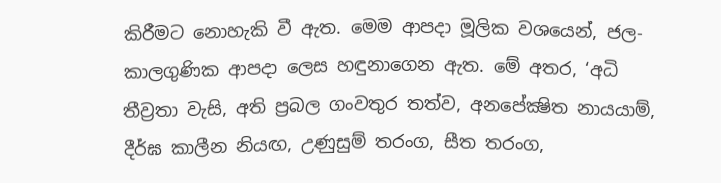කිරීමට නොහැකි වී ඇත. මෙම ආපදා මූලික වශයෙන්, ජල-කාලගුණික ආපදා ලෙස හඳුනාගෙන ඇත. මේ අතර, ‘අධි තීව්‍රතා වැසි, අති ප්‍රබල ගංවතුර තත්ව, අනපේක්‍ෂිත නායයාම්, දීර්ඝ කාලීන නියඟ, උණුසුම් තරංග, සීත තරංග,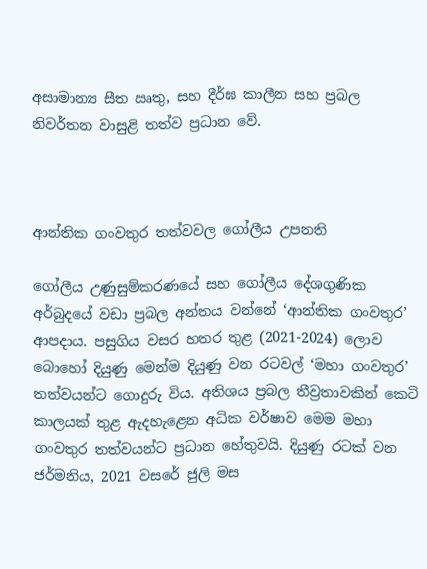අසාමාන්‍ය සීත ඍතු, සහ දීර්ඝ කාලීන සහ ප්‍රබල නිවර්තන වාසුළි තත්ව ප්‍රධාන වේ.



ආන්තික ගංවතුර තත්වවල ගෝලීය උපනති

ගෝලීය උණුසුම්කරණයේ සහ ගෝලීය දේශගුණික අර්බුදයේ වඩා ප්‍රබල අන්තය වන්නේ ‘ආන්තික ගංවතුර’ ආපදාය. පසුගිය වසර හතර තුළ (2021-2024) ලොව බොහෝ දියුණු මෙන්ම දියුණු වන රටවල් ‘මහා ගංවතුර’ තත්වයන්ට ගොදුරු විය. අතිශය ප්‍රබල තීව්‍රතාවකින් කෙටි කාලයක් තුළ ඇදහැළෙන අධික වර්ෂාව මෙම මහා ගංවතුර තත්වයන්ට ප්‍රධාන හේතුවයි. දියුණු රටක් වන ජර්මනිය, 2021 වසරේ ජුලි මස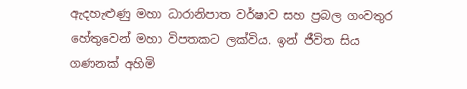ඇදහැළුණු මහා ධාරානිපාත වර්ෂාව සහ ප්‍රබල ගංවතුර හේතුවෙන් මහා විපතකට ලක්විය. ඉන් ජීවිත සිය ගණනක් අහිමි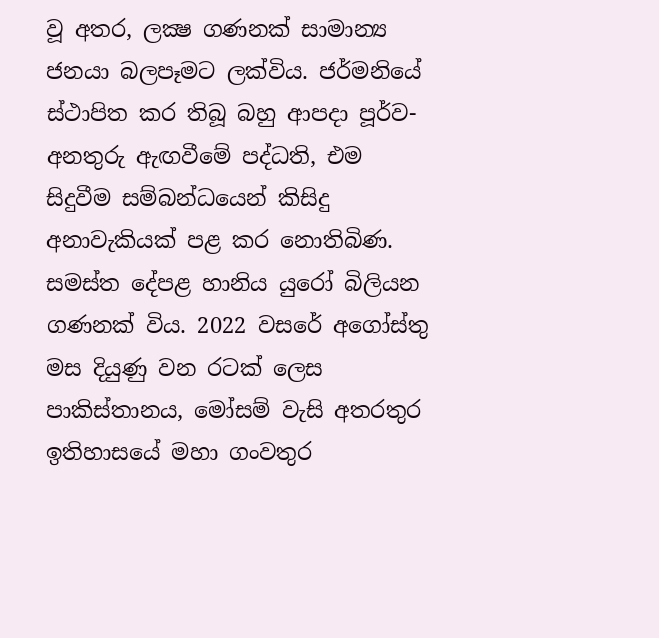වූ අතර, ලක්‍ෂ ගණනක් සාමාන්‍ය ජනයා බලපෑමට ලක්විය. ජර්මනියේ ස්ථාපිත කර තිබූ බහු ආපදා පූර්ව-අනතුරු ඇඟවීමේ පද්ධති, එම සිදුවීම සම්බන්ධයෙන් කිසිදු අනාවැකියක් පළ කර නොතිබිණ. සමස්ත දේපළ හානිය යුරෝ බිලියන ගණනක් විය. 2022 වසරේ අගෝස්තු මස දියුණු වන රටක් ලෙස පාකිස්තානය, මෝසම් වැසි අතරතුර ඉතිහාසයේ මහා ගංවතුර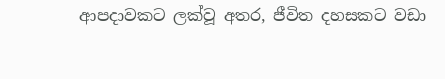ආපදාවකට ලක්වූ අතර, ජීවිත දහසකට වඩා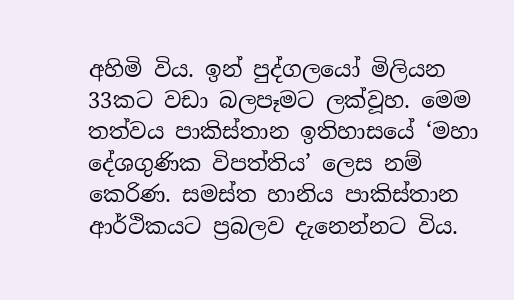අහිමි විය. ඉන් පුද්ගලයෝ මිලියන 33කට වඩා බලපෑමට ලක්වූහ. මෙම තත්වය පාකිස්තාන ඉතිහාසයේ ‘මහා දේශගුණික විපත්තිය’ ලෙස නම් කෙරිණ. සමස්ත හානිය පාකිස්තාන ආර්ථිකයට ප්‍රබලව දැනෙන්නට විය.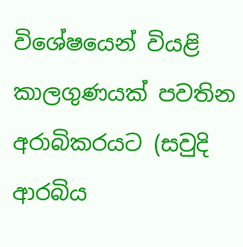විශේෂයෙන් වියළි කාලගුණයක් පවතින අරාබිකරයට (සවුදි ආරබිය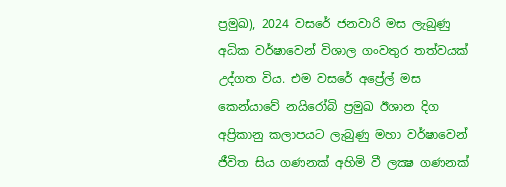ප්‍රමුඛ), 2024 වසරේ ජනවාරි මස ලැබුණු අධික වර්ෂාවෙන් විශාල ගංවතුර තත්වයක් උද්ගත විය. එම වසරේ අප්‍රේල් මස කෙන්යාවේ නයිරෝබි ප්‍රමුඛ ඊශාන දිග අප්‍රිකානු කලාපයට ලැබුණු මහා වර්ෂාවෙන් ජීවිත සිය ගණනක් අහිමි වී ලක්‍ෂ ගණනක්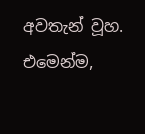අවතැන් වූහ. එමෙන්ම,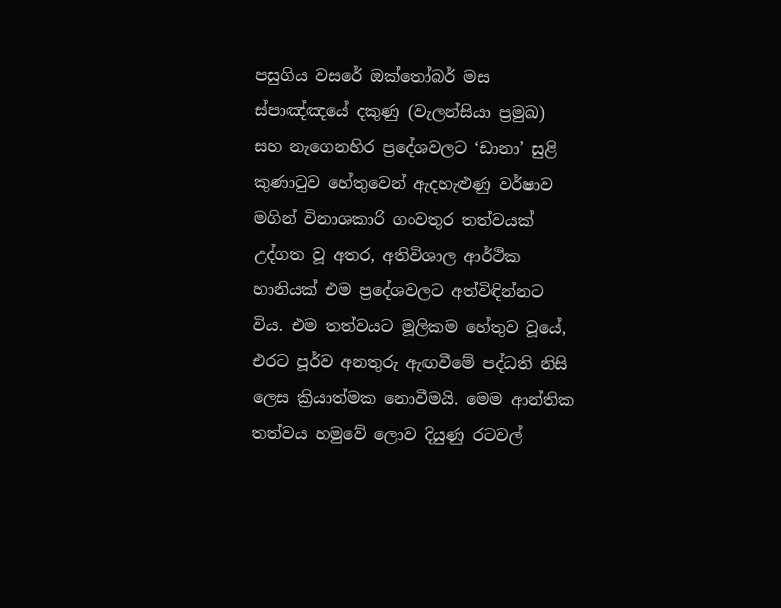පසුගිය වසරේ ඔක්තෝබර් මස ස්පාඤ්ඤයේ දකුණු (වැලන්සියා ප්‍රමුඛ) සහ නැගෙනහිර ප්‍රදේශවලට ‘ඩානා’ සුළි කුණාටුව හේතුවෙන් ඇදහැළුණු වර්ෂාව මගින් විනාශකාරි ගංවතුර තත්වයක් උද්ගත වූ අතර, අතිවිශාල ආර්ථික හානියක් එම ප්‍රදේශවලට අත්විඳින්නට විය. එම තත්වයට මූලිකම හේතුව වූයේ‌, එරට පූර්ව අනතුරු ඇඟවීමේ පද්ධති නිසි ලෙස ක්‍රියාත්මක නොවීමයි. මෙම ආන්තික තත්වය හමුවේ ලොව දියුණු රටවල්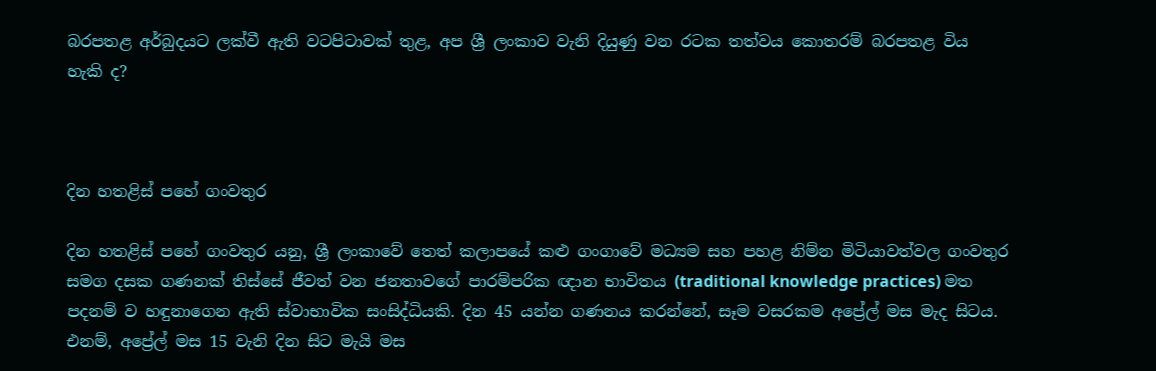බරපතළ අර්බුදයට ලක්වී ඇති වටපිටාවක් තුළ, අප ශ්‍රී ලංකාව වැනි දියුණු වන රටක තත්වය කොතරම් බරපතළ විය හැකි ද?



දින හතළිස් පහේ ගංවතුර

දින හතළිස් පහේ ගංවතුර යනු, ශ්‍රී ලංකාවේ තෙත් කලාපයේ කළු ගංගාවේ මධ්‍යම සහ පහළ නිම්න මිටියාවත්වල ගංවතුර සමග දසක ගණනක් තිස්සේ ජීවත් වන ජනතාවගේ පාරම්පරික ඥාන භාවිතය (traditional knowledge practices) මත පදනම් ව හඳුනාගෙන ඇති ස්වාභාවික සංසිද්ධියකි. දින 45 යන්න ගණනය කරන්නේ, සෑම වසරකම අප්‍රේල් මස මැද සිටය. එනම්, අප්‍රේල් මස 15 වැනි දින සිට මැයි මස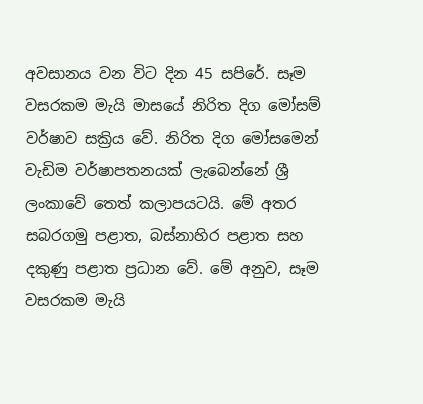අවසානය වන විට දින 45 සපිරේ. සෑම වසරකම මැයි මාසයේ නිරිත දිග මෝසම් වර්ෂාව සක්‍රිය වේ. නිරිත දිග මෝසමෙන් වැඩිම වර්ෂාපතනයක් ලැබෙන්නේ ශ්‍රී ලංකාවේ තෙත් කලාපයටයි. මේ අතර සබරගමු පළාත, බස්නාහිර පළාත සහ දකුණු පළාත ප්‍රධාන වේ. මේ අනුව, සෑම වසරකම මැයි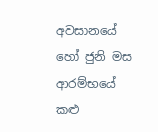අවසානයේ හෝ ජුනි මස ආරම්භයේ කළු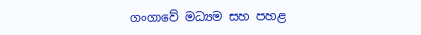ගංගාවේ මධ්‍යම සහ පහළ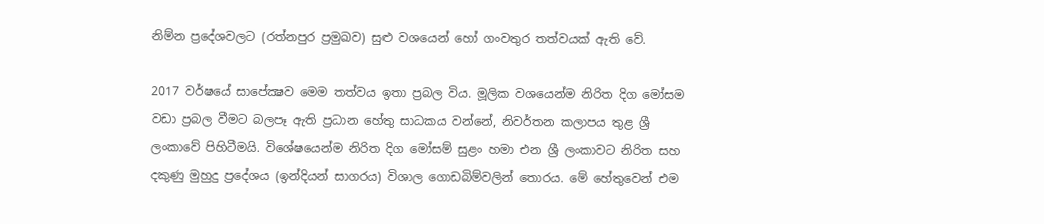නිම්න ප්‍රදේශවලට (රත්නපුර ප්‍රමුඛව) සුළු වශයෙන් හෝ ගංවතුර තත්වයක් ඇති වේ.

2017 වර්ෂයේ සාපේක්‍ෂව මෙම තත්වය ඉතා ප්‍රබල විය. මූලික වශයෙන්ම නිරිත දිග මෝසම වඩා ප්‍රබල වීමට බලපෑ ඇති ප්‍රධාන හේතු සාධකය වන්නේ, නිවර්තන කලාපය තුළ ශ්‍රී ලංකාවේ පිහිටීමයි. විශේෂයෙන්ම නිරිත දිග මෝසම් සුළං හමා එන ශ්‍රී ලංකාවට නිරිත සහ දකුණු මුහුදු ප්‍රදේශය (ඉන්දියන් සාගරය) විශාල ගොඩබිම්වලින් තොරය. මේ හේතුවෙන් එම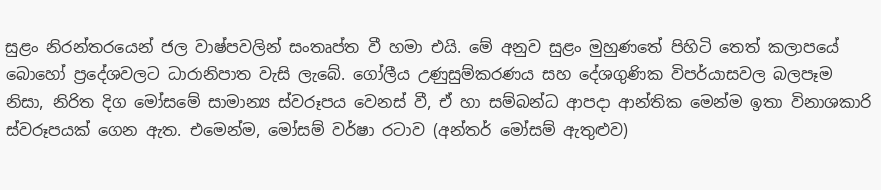සුළං නිරන්තරයෙන් ජල වාෂ්පවලින් සංතෘප්ත වී හමා එයි. මේ අනුව සුළං මුහුණතේ පිහිටි තෙත් කලාපයේ බොහෝ ප්‍රදේශවලට ධාරානිපාත වැසි ලැබේ. ගෝලීය උණුසුම්කරණය සහ දේශගුණික විපර්යාසවල බලපෑම නිසා, නිරිත දිග මෝසමේ සාමාන්‍ය ස්වරූපය වෙනස් වී, ඒ හා සම්බන්ධ ආපදා ආන්තික මෙන්ම ඉතා විනාශකාරි ස්වරූපයක් ගෙන ඇත. එමෙන්ම, මෝසම් වර්ෂා රටාව (අන්තර් මෝසම් ඇතුළුව)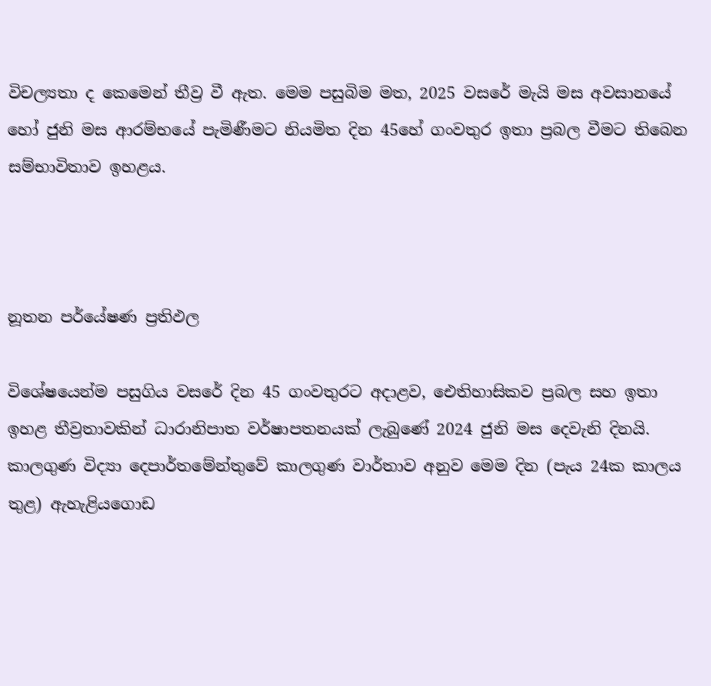විචල්‍යතා ද කෙමෙන් තීව්‍ර වී ඇත. මෙම පසුබිම මත, 2025 වසරේ මැයි මස අවසානයේ හෝ ජුනි මස ආරම්භයේ පැමිණීමට නියමිත දින 45හේ ගංවතුර ඉතා ප්‍රබල වීමට තිබෙන සම්භාවිතාව ඉහළය.



නූතන පර්යේෂණ ප්‍රතිඵල

විශේෂයෙන්ම පසුගිය වසරේ දින 45 ගංවතුරට අදාළව, ඓතිහාසිකව ප්‍රබල සහ ඉතා ඉහළ තීව්‍රතාවකින් ධාරානිපාත වර්ෂාපතනයක් ලැබුණේ 2024 ජුනි මස දෙවැනි දිනයි. කාලගුණ විද්‍යා දෙපාර්තමේන්තුවේ කාලගුණ වාර්තාව අනුව මෙම දින (පැය 24ක කාලය තුළ) ඇහැළියගොඩ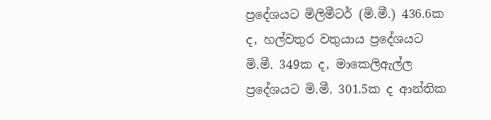ප්‍රදේශයට මිලිමීටර් (මි.මී.) 436.6ක ද, හල්වතුර වතුයාය ප්‍රදේශයට මි.මී. 349ක ද, මාකෙලිඇල්ල ප්‍රදේශයට මි.මී. 301.5ක ද ආන්තික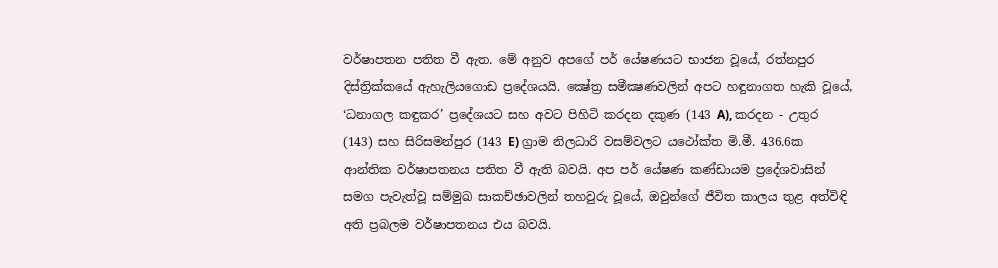වර්ෂාපතන පතිත වී ඇත. මේ අනුව අපගේ පර් යේෂණයට භාජන වූයේ, රත්නපුර දිස්ත්‍රික්කයේ ඇහැලියගොඩ ප්‍රදේශයයි. ක්‍ෂේත්‍ර සමීක්‍ෂණවලින් අපට හඳුනාගත හැකි වූයේ, ‘ධනාගල කඳුකර’ ප්‍රදේශයට සහ අවට පිහිටි කරදන දකුණ (143 A), කරදන - උතුර (143) සහ සිරිසමන්පුර (143 E) ග්‍රාම නිලධාරි වසම්වලට යථෝක්ත මි.මී. 436.6ක ආන්තික වර්ෂාපතනය පතිත වී ඇති බවයි. අප පර් යේෂණ කණ්ඩායම ප්‍රදේශවාසින් සමග පැවැත්වූ සම්මුඛ සාකච්ඡාවලින් තහවුරු වූයේ, ඔවුන්ගේ ජීවිත කාලය තුළ අත්විඳි අති ප්‍රබලම වර්ෂාපතනය එය බවයි.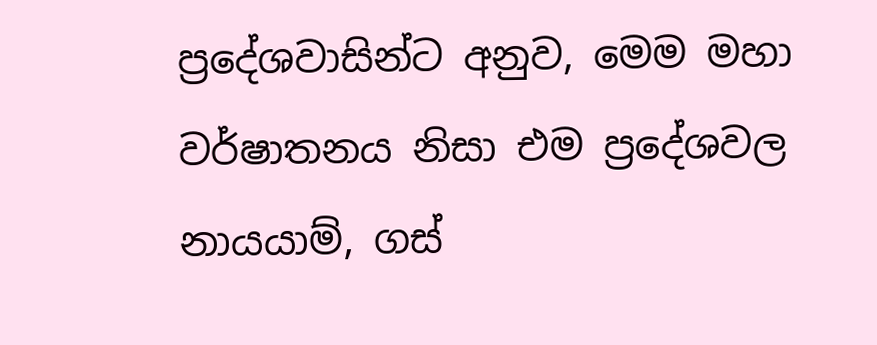ප්‍රදේශවාසින්ට අනුව, මෙම මහා වර්ෂාතනය නිසා එම ප්‍රදේශවල නායයාම්, ගස්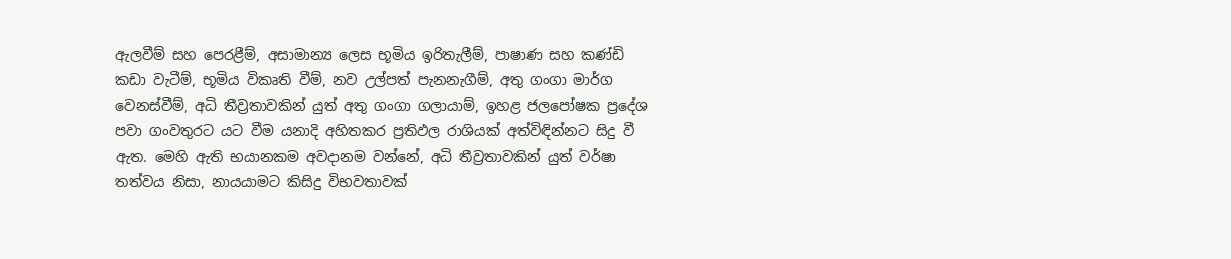ඇලවීම් සහ පෙරළීම්, අසාමාන්‍ය ලෙස භූමිය ඉරිතැලීම්, පාෂාණ සහ කණ්ඩි කඩා වැටීම්, භූමිය විකෘති වීම්, නව උල්පත් පැනනැගීම්, අතු ගංගා මාර්ග වෙනස්වීම්, අධි තීව්‍රතාවකින් යුත් අතු ගංගා ගලායාම්, ඉහළ ජලපෝෂක ප්‍රදේශ පවා ගංවතුරට යට වීම යනාදි අහිතකර ප්‍රතිඵල රාශියක් අත්විඳින්නට සිදු වී ඇත. මෙහි ඇති භයානකම අවදානම වන්නේ, අධි තීව්‍රතාවකින් යුත් වර්ෂා තත්වය නිසා, නායයාමට කිසිදු විභවතාවක්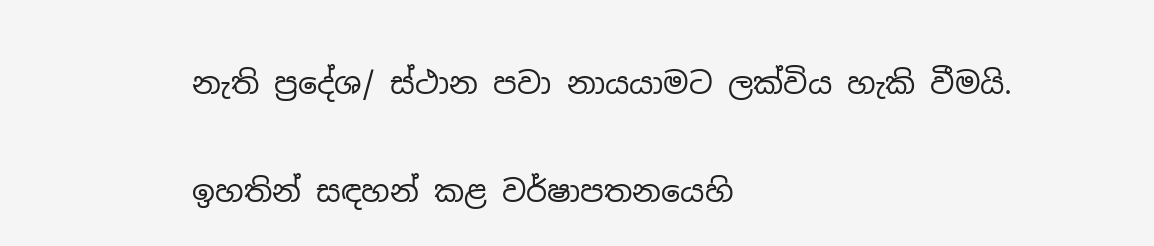නැති ප්‍රදේශ/ ස්ථාන පවා නායයාමට ලක්විය හැකි වීමයි.

ඉහතින් සඳහන් කළ වර්ෂාපතනයෙහි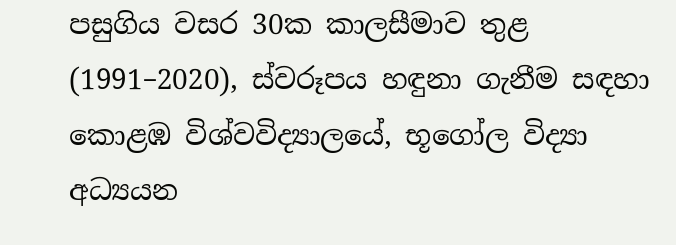පසුගිය වසර 30ක කාලසීමාව තුළ (1991–2020), ස්වරූපය හඳුනා ගැනීම සඳහා කොළඹ විශ්වවිද්‍යාලයේ, භූගෝල විද්‍යා අධ්‍යයන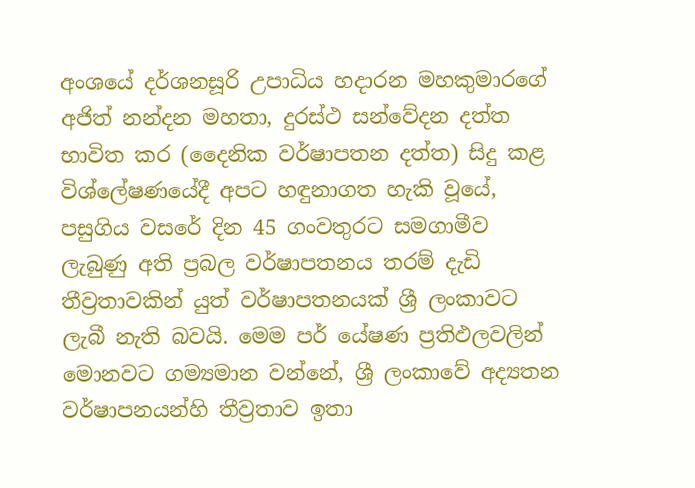අංශයේ දර්ශනසූරි උපාධිය හදාරන මහකුමාරගේ අජිත් නන්දන මහතා, දුරස්ථ සන්වේදන දත්ත භාවිත කර (දෛනික වර්ෂාපතන දත්ත) සිදු කළ විශ්ලේෂණයේදී අපට හඳුනාගත හැකි වූයේ, පසුගිය වසරේ දින 45 ගංවතුරට සමගාමීව ලැබුණු අති ප්‍රබල වර්ෂාපතනය තරම් දැඩි තීව්‍රතාවකින් යුත් වර්ෂාපතනයක් ශ්‍රී ලංකාවට ලැබී නැති බවයි. මෙම පර් යේෂණ ප්‍රතිඵලවලින් මොනවට ගම්‍යමාන වන්නේ, ශ්‍රී ලංකාවේ අද්‍යතන වර්ෂාපනයන්හි තීව්‍රතාව ඉතා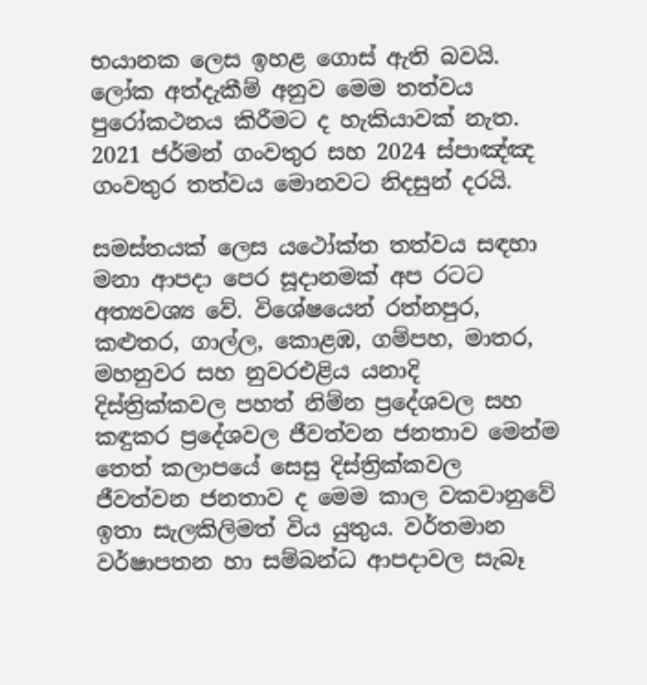භයානක ලෙස ඉහළ ගොස් ඇති බවයි. ලෝක අත්දැකීම් අනුව මෙම තත්වය පුරෝකථනය කිරීමට ද හැකියාවක් නැත. 2021 ජර්මන් ගංවතුර සහ 2024 ස්පාඤ්ඤ ගංවතුර තත්වය මොනවට නිදසුන් දරයි.

සමස්තයක් ලෙස යථෝක්ත තත්වය සඳහා මනා ආපදා පෙර සූදානමක් අප රටට අත්‍යවශ්‍ය වේ. විශේෂයෙන් රත්නපුර, කළුතර, ගාල්ල, කොළඹ, ගම්පහ, මාතර, මහනුවර සහ නුවරඑළිය යනාදි දිස්ත්‍රික්කවල පහත් නිම්න ප්‍රදේශවල සහ කඳුකර ප්‍රදේශවල ජීවත්වන ජනතාව මෙන්ම තෙත් කලාපයේ සෙසු දිස්ත්‍රික්කවල ජීවත්වන ජනතාව ද මෙම කාල වකවානුවේ ඉතා සැලකිලිමත් විය යුතුය. වර්තමාන වර්ෂාපතන හා සම්බන්ධ ආපදාවල සැබෑ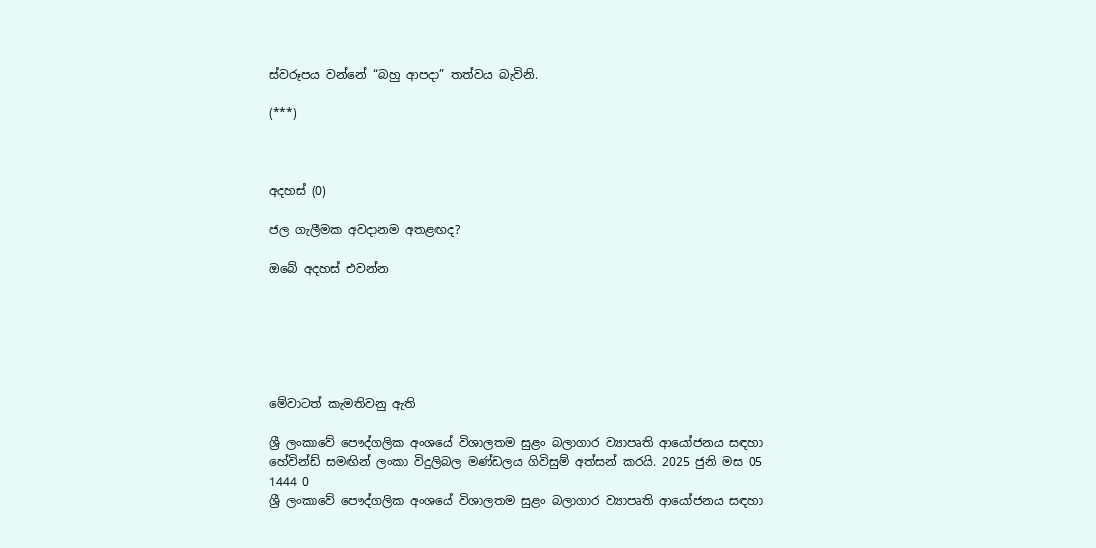ස්වරූපය වන්නේ “බහු ආපදා” තත්වය බැවිනි.

(***)



අදහස් (0)

ජල ගැලීමක අවදානම අතළඟද?

ඔබේ අදහස් එවන්න






මේවාටත් කැමතිවනු ඇති

ශ්‍රී ලංකාවේ පෞද්ගලික අංශයේ විශාලතම සුළං බලාගාර ව්‍යාපෘති ආයෝජනය සඳහා හේවින්ඩ් සමඟින් ලංකා විදුලිබල මණ්ඩලය ගිවිසුම් අත්සන් කරයි. 2025 ජුනි මස 05 1444 0
ශ්‍රී ලංකාවේ පෞද්ගලික අංශයේ විශාලතම සුළං බලාගාර ව්‍යාපෘති ආයෝජනය සඳහා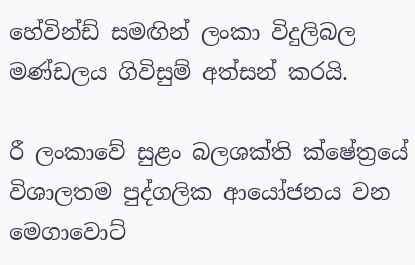හේවින්ඩ් සමඟින් ලංකා විදුලිබල මණ්ඩලය ගිවිසුම් අත්සන් කරයි.

රී ලංකාවේ සුළං බලශක්ති ක්ෂේත්‍රයේ විශාලතම පුද්ගලික ආයෝජනය වන මෙගාවොට්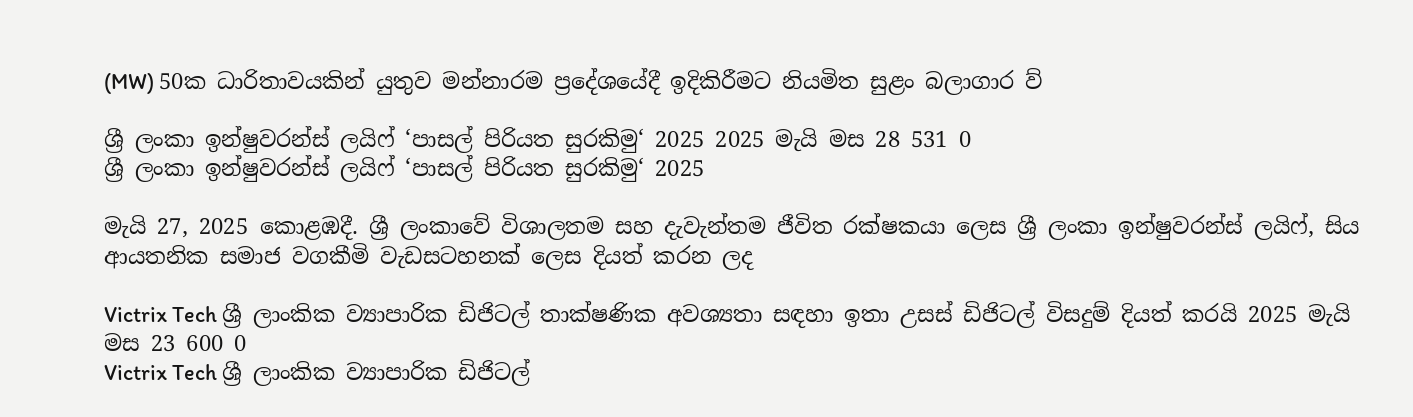(MW) 50ක ධාරිතාවයකින් යුතුව මන්නාරම ප්‍රදේශයේදී ඉදිකිරීමට නියමිත සුළං බලාගාර ව්‍

ශ්‍රී ලංකා ඉන්ෂුවරන්ස් ලයිෆ් ‘පාසල් පිරියත සුරකිමු‘ 2025 2025 මැයි මස 28 531 0
ශ්‍රී ලංකා ඉන්ෂුවරන්ස් ලයිෆ් ‘පාසල් පිරියත සුරකිමු‘ 2025

මැයි 27, 2025 කොළඹදී. ශ්‍රී ලංකාවේ විශාලතම සහ දැවැන්තම ජීවිත රක්ෂකයා ලෙස ශ්‍රී ලංකා ඉන්ෂුවරන්ස් ලයිෆ්, සිය ආයතනික සමාජ වගකීමි වැඩසටහනක් ලෙස දියත් කරන ලද

Victrix Tech ශ්‍රී ලාංකික ව්‍යාපාරික ඩිජිටල් තාක්ෂණික අවශ්‍යතා සඳහා ඉතා උසස් ඩිජිටල් විසදුම් දියත් කරයි 2025 මැයි මස 23 600 0
Victrix Tech ශ්‍රී ලාංකික ව්‍යාපාරික ඩිජිටල්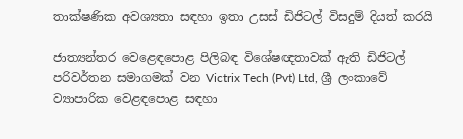තාක්ෂණික අවශ්‍යතා සඳහා ඉතා උසස් ඩිජිටල් විසදුම් දියත් කරයි

ජාත්‍යන්තර වෙළෙඳපොළ පිලිබඳ විශේෂඥතාවක් ඇති ඩිජිටල් පරිවර්තන සමාගමක් වන Victrix Tech (Pvt) Ltd, ශ්‍රී ලංකාවේ ව්‍යාපාරික වෙළඳපොළ සඳහා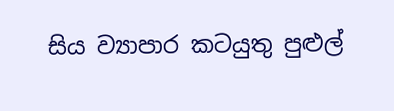සිය ව්‍යාපාර කටයුතු පුළුල්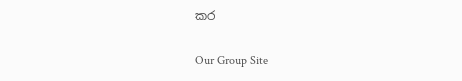කර

Our Group Site